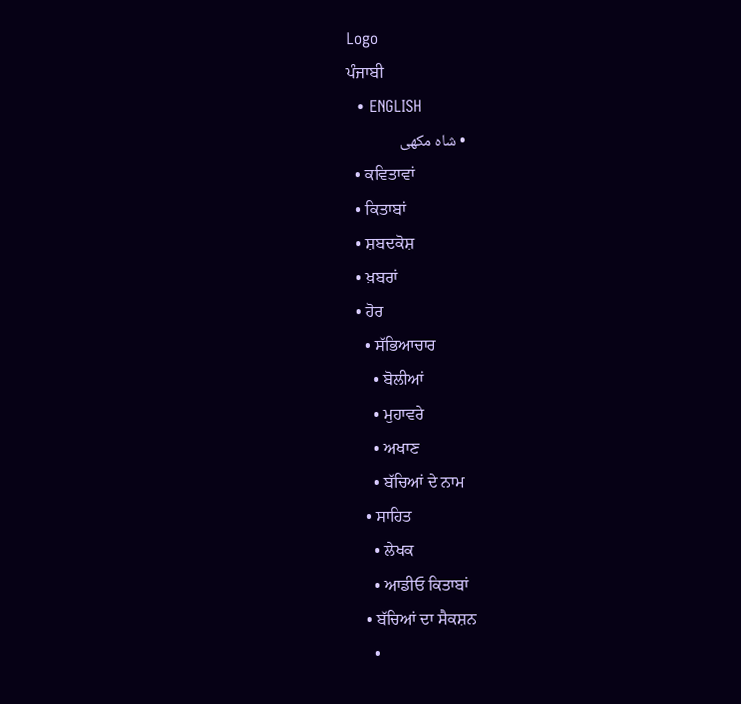Logo
ਪੰਜਾਬੀ
  • ENGLISH
  • شاہ مکھی
  • ਕਵਿਤਾਵਾਂ
  • ਕਿਤਾਬਾਂ
  • ਸ਼ਬਦਕੋਸ਼
  • ਖ਼ਬਰਾਂ
  • ਹੋਰ
    • ਸੱਭਿਆਚਾਰ
      • ਬੋਲੀਆਂ
      • ਮੁਹਾਵਰੇ
      • ਅਖਾਣ
      • ਬੱਚਿਆਂ ਦੇ ਨਾਮ
    • ਸਾਹਿਤ
      • ਲੇਖਕ
      • ਆਡੀਓ ਕਿਤਾਬਾਂ
    • ਬੱਚਿਆਂ ਦਾ ਸੈਕਸ਼ਨ
      •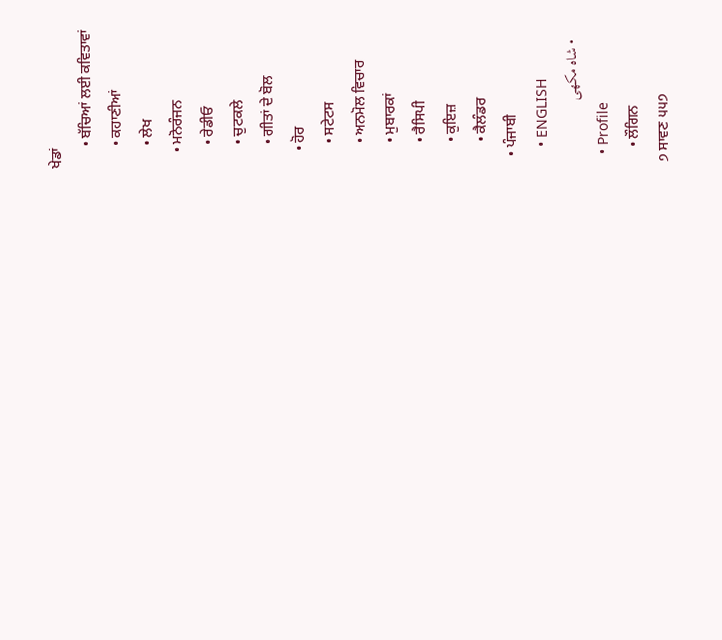ਖੇਡਾਂ
      • ਬੱਚਿਆਂ ਲਈ ਕਵਿਤਾਵਾਂ
      • ਕਹਾਣੀਆਂ
      • ਲੇਖ
    • ਮਨੋਰੰਜਨ
      • ਰੇਡੀਓ
      • ਚੁਟਕਲੇ
      • ਗੀਤਾਂ ਦੇ ਬੋਲ
    • ਹੋਰ
      • ਸਟੇਟਸ
      • ਅਨਮੋਲ ਵਿਚਾਰ
      • ਮੁਬਾਰਕਾਂ
      • ਰੈਸਿਪੀ
      • ਕੁਇਜ਼
      • ਕੈਲੰਡਰ
  • ਪੰਜਾਬੀ
    • ENGLISH
    • شاہ مکھی
  • Profile
    • ਲੌਗਿਨ
੭ ਸਾਵਣ ੫੫੭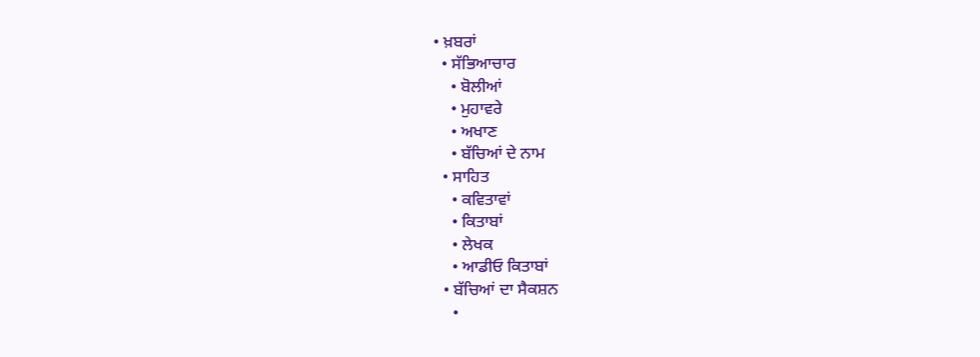• ਖ਼ਬਰਾਂ
  • ਸੱਭਿਆਚਾਰ
    • ਬੋਲੀਆਂ
    • ਮੁਹਾਵਰੇ
    • ਅਖਾਣ
    • ਬੱਚਿਆਂ ਦੇ ਨਾਮ
  • ਸਾਹਿਤ
    • ਕਵਿਤਾਵਾਂ
    • ਕਿਤਾਬਾਂ
    • ਲੇਖਕ
    • ਆਡੀਓ ਕਿਤਾਬਾਂ
  • ਬੱਚਿਆਂ ਦਾ ਸੈਕਸ਼ਨ
    •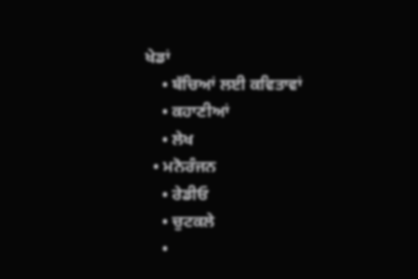ਖੇਡਾਂ
    • ਬੱਚਿਆਂ ਲਈ ਕਵਿਤਾਵਾਂ
    • ਕਹਾਣੀਆਂ
    • ਲੇਖ
  • ਮਨੋਰੰਜਨ
    • ਰੇਡੀਓ
    • ਚੁਟਕਲੇ
    •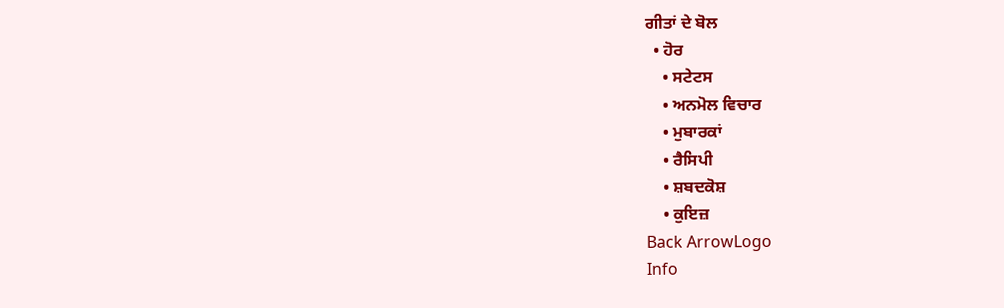ਗੀਤਾਂ ਦੇ ਬੋਲ
  • ਹੋਰ
    • ਸਟੇਟਸ
    • ਅਨਮੋਲ ਵਿਚਾਰ
    • ਮੁਬਾਰਕਾਂ
    • ਰੈਸਿਪੀ
    • ਸ਼ਬਦਕੋਸ਼
    • ਕੁਇਜ਼
Back ArrowLogo
Info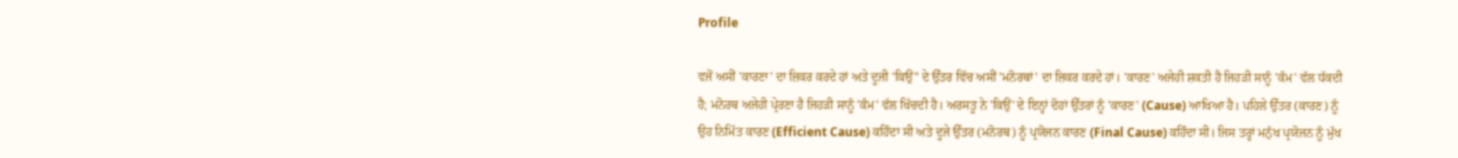Profile

ਵਜੋਂ ਅਸੀਂ 'ਕਾਰਣਾ' ਦਾ ਜ਼ਿਕਰ ਕਰਦੇ ਹਾਂ ਅਤੇ ਦੂਜੀ 'ਕਿਉਂ" ਦੇ ਉੱਤਰ ਵਿੱਚ ਅਸੀਂ 'ਮਨੋਰਥਾਂ' ਦਾ ਜ਼ਿਕਰ ਕਰਦੇ ਹਾਂ। 'ਕਾਰਣ' ਅਜੇਹੀ ਸ਼ਕਤੀ ਹੈ ਜਿਹੜੀ ਸਾਨੂੰ 'ਕੰਮ' ਵੱਲ ਧੱਕਦੀ ਹੈ; ਮਨੋਰਥ ਅਜੇਹੀ ਪ੍ਰੇਰਣਾ ਹੈ ਜਿਹੜੀ ਸਾਨੂੰ 'ਕੰਮ' ਵੱਲ ਖਿੱਚਦੀ ਹੈ। ਅਰਸਤੂ ਨੇ 'ਕਿਉਂ' ਦੇ ਇਨ੍ਹਾਂ ਦੋਹਾਂ ਉੱਤਰਾਂ ਨੂੰ 'ਕਾਰਣ' (Cause) ਆਖਿਆ ਹੈ। ਪਹਿਲੇ ਉੱਤਰ (ਕਾਰਣ) ਨੂੰ ਉਹ ਨਿਮਿੱਤ ਕਾਰਣ (Efficient Cause) ਕਹਿੰਦਾ ਸੀ ਅਤੇ ਦੂਜੇ ਉੱਤਰ (ਮਨੋਰਥ) ਨੂੰ ਪ੍ਰਯੋਜਨ ਕਾਰਣ (Final Cause) ਕਹਿੰਦਾ ਸੀ। ਜਿਸ ਤਰ੍ਹਾਂ ਮਨੁੱਖ ਪ੍ਰਯੋਜਨ ਨੂੰ ਮੁੱਖ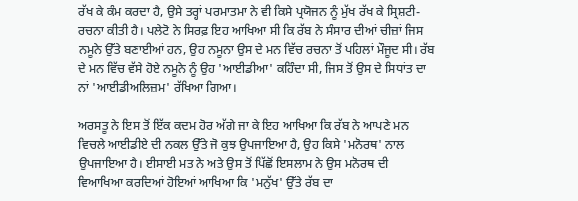ਰੱਖ ਕੇ ਕੰਮ ਕਰਦਾ ਹੈ, ਉਸੇ ਤਰ੍ਹਾਂ ਪਰਮਾਤਮਾ ਨੇ ਵੀ ਕਿਸੇ ਪ੍ਰਯੋਜਨ ਨੂੰ ਮੁੱਖ ਰੱਖ ਕੇ ਸ੍ਰਿਸ਼ਟੀ- ਰਚਨਾ ਕੀਤੀ ਹੈ। ਪਲੇਟੋ ਨੇ ਸਿਰਫ਼ ਇਹ ਆਖਿਆ ਸੀ ਕਿ ਰੱਬ ਨੇ ਸੰਸਾਰ ਦੀਆਂ ਚੀਜ਼ਾਂ ਜਿਸ ਨਮੂਨੇ ਉੱਤੇ ਬਣਾਈਆਂ ਹਨ, ਉਹ ਨਮੂਨਾ ਉਸ ਦੇ ਮਨ ਵਿੱਚ ਰਚਨਾ ਤੋਂ ਪਹਿਲਾਂ ਮੌਜੂਦ ਸੀ। ਰੱਬ ਦੇ ਮਨ ਵਿੱਚ ਵੱਸੇ ਹੋਏ ਨਮੂਨੇ ਨੂੰ ਉਹ 'ਆਈਡੀਆ' ਕਹਿੰਦਾ ਸੀ, ਜਿਸ ਤੋਂ ਉਸ ਦੇ ਸਿਧਾਂਤ ਦਾ ਨਾਂ 'ਆਈਡੀਅਲਿਜ਼ਮ' ਰੱਖਿਆ ਗਿਆ।

ਅਰਸਤੂ ਨੇ ਇਸ ਤੋਂ ਇੱਕ ਕਦਮ ਹੋਰ ਅੱਗੇ ਜਾ ਕੇ ਇਹ ਆਖਿਆ ਕਿ ਰੱਬ ਨੇ ਆਪਣੇ ਮਨ ਵਿਚਲੇ ਆਈਡੀਏ ਦੀ ਨਕਲ ਉੱਤੇ ਜੋ ਕੁਝ ਉਪਜਾਇਆ ਹੈ, ਉਹ ਕਿਸੇ 'ਮਨੋਰਥ' ਨਾਲ ਉਪਜਾਇਆ ਹੈ। ਈਸਾਈ ਮਤ ਨੇ ਅਤੇ ਉਸ ਤੋਂ ਪਿੱਛੋਂ ਇਸਲਾਮ ਨੇ ਉਸ ਮਨੋਰਥ ਦੀ ਵਿਆਖਿਆ ਕਰਦਿਆਂ ਹੋਇਆਂ ਆਖਿਆ ਕਿ 'ਮਨੁੱਖ' ਉੱਤੇ ਰੱਬ ਦਾ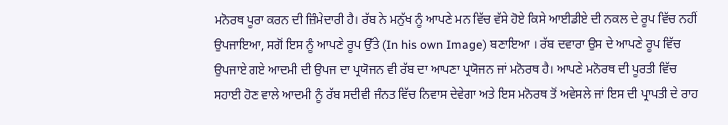ਮਨੋਰਥ ਪੂਰਾ ਕਰਨ ਦੀ ਜ਼ਿੰਮੇਦਾਰੀ ਹੈ। ਰੱਬ ਨੇ ਮਨੁੱਖ ਨੂੰ ਆਪਣੇ ਮਨ ਵਿੱਚ ਵੱਸੇ ਹੋਏ ਕਿਸੇ ਆਈਡੀਏ ਦੀ ਨਕਲ ਦੇ ਰੂਪ ਵਿੱਚ ਨਹੀਂ ਉਪਜਾਇਆ, ਸਗੋਂ ਇਸ ਨੂੰ ਆਪਣੇ ਰੂਪ ਉੱਤੇ (In his own Image) ਬਣਾਇਆ । ਰੱਬ ਦਵਾਰਾ ਉਸ ਦੇ ਆਪਣੇ ਰੂਪ ਵਿੱਚ ਉਪਜਾਏ ਗਏ ਆਦਮੀ ਦੀ ਉਪਜ ਦਾ ਪ੍ਰਯੋਜਨ ਵੀ ਰੱਬ ਦਾ ਆਪਣਾ ਪ੍ਰਯੋਜਨ ਜਾਂ ਮਨੋਰਥ ਹੈ। ਆਪਣੇ ਮਨੋਰਥ ਦੀ ਪੂਰਤੀ ਵਿੱਚ ਸਹਾਈ ਹੋਣ ਵਾਲੇ ਆਦਮੀ ਨੂੰ ਰੱਬ ਸਦੀਵੀ ਜੰਨਤ ਵਿੱਚ ਨਿਵਾਸ ਦੇਵੇਗਾ ਅਤੇ ਇਸ ਮਨੋਰਥ ਤੋਂ ਅਵੇਸਲੇ ਜਾਂ ਇਸ ਦੀ ਪ੍ਰਾਪਤੀ ਦੇ ਰਾਹ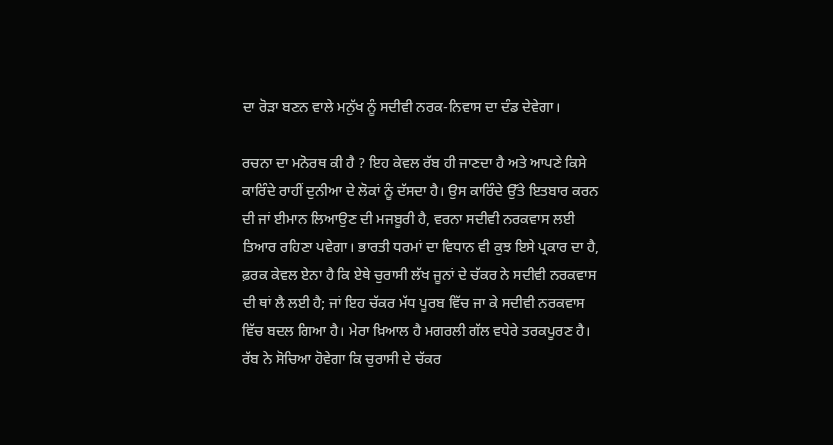ਦਾ ਰੋੜਾ ਬਣਨ ਵਾਲੇ ਮਨੁੱਖ ਨੂੰ ਸਦੀਵੀ ਨਰਕ-ਨਿਵਾਸ ਦਾ ਦੰਡ ਦੇਵੇਗਾ।

ਰਚਨਾ ਦਾ ਮਨੋਰਥ ਕੀ ਹੈ ? ਇਹ ਕੇਵਲ ਰੱਬ ਹੀ ਜਾਣਦਾ ਹੈ ਅਤੇ ਆਪਣੇ ਕਿਸੇ ਕਾਰਿੰਦੇ ਰਾਹੀਂ ਦੁਨੀਆ ਦੇ ਲੋਕਾਂ ਨੂੰ ਦੱਸਦਾ ਹੈ। ਉਸ ਕਾਰਿੰਦੇ ਉੱਤੇ ਇਤਬਾਰ ਕਰਨ ਦੀ ਜਾਂ ਈਮਾਨ ਲਿਆਉਣ ਦੀ ਮਜਬੂਰੀ ਹੈ, ਵਰਨਾ ਸਦੀਵੀ ਨਰਕਵਾਸ ਲਈ ਤਿਆਰ ਰਹਿਣਾ ਪਵੇਗਾ। ਭਾਰਤੀ ਧਰਮਾਂ ਦਾ ਵਿਧਾਨ ਵੀ ਕੁਝ ਇਸੇ ਪ੍ਰਕਾਰ ਦਾ ਹੈ, ਫ਼ਰਕ ਕੇਵਲ ਏਨਾ ਹੈ ਕਿ ਏਥੇ ਚੁਰਾਸੀ ਲੱਖ ਜੂਨਾਂ ਦੇ ਚੱਕਰ ਨੇ ਸਦੀਵੀ ਨਰਕਵਾਸ ਦੀ ਥਾਂ ਲੈ ਲਈ ਹੈ; ਜਾਂ ਇਹ ਚੱਕਰ ਮੱਧ ਪੂਰਬ ਵਿੱਚ ਜਾ ਕੇ ਸਦੀਵੀ ਨਰਕਵਾਸ ਵਿੱਚ ਬਦਲ ਗਿਆ ਹੈ। ਮੇਰਾ ਖ਼ਿਆਲ ਹੈ ਮਗਰਲੀ ਗੱਲ ਵਧੇਰੇ ਤਰਕਪੂਰਣ ਹੈ। ਰੱਬ ਨੇ ਸੋਚਿਆ ਹੋਵੇਗਾ ਕਿ ਚੁਰਾਸੀ ਦੇ ਚੱਕਰ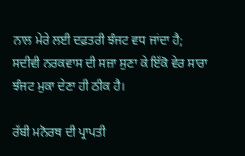ਨਾਲ ਮੇਰੇ ਲਈ ਦਫ਼ਤਰੀ ਝੰਜਟ ਵਧ ਜਾਂਦਾ ਹੈ; ਸਦੀਵੀ ਨਰਕਵਾਸ ਦੀ ਸਜ਼ਾ ਸੁਣਾ ਕੇ ਇੱਕੋ ਵੇਰ ਸਾਰਾ ਝੰਜਟ ਮੁਕਾ ਦੇਣਾ ਹੀ ਠੀਕ ਹੈ।

ਰੱਬੀ ਮਨੋਰਥ ਦੀ ਪ੍ਰਾਪਤੀ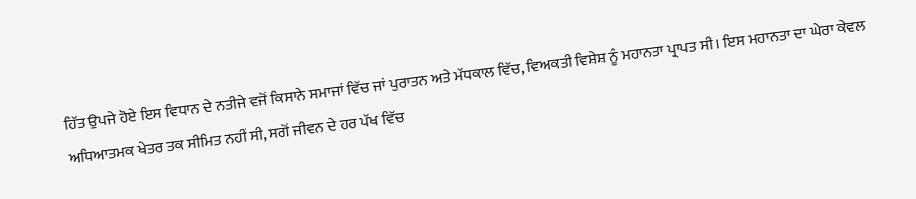ਹਿੱਤ ਉਪਜੇ ਹੋਏ ਇਸ ਵਿਧਾਨ ਦੇ ਨਤੀਜੇ ਵਜੋਂ ਕਿਸਾਨੇ ਸਮਾਜਾਂ ਵਿੱਚ ਜਾਂ ਪੁਰਾਤਨ ਅਤੇ ਮੱਧਕਾਲ ਵਿੱਚ, ਵਿਅਕਤੀ ਵਿਸ਼ੇਸ਼ ਨੂੰ ਮਹਾਨਤਾ ਪ੍ਰਾਪਤ ਸੀ। ਇਸ ਮਹਾਨਤਾ ਦਾ ਘੇਰਾ ਕੇਵਲ ਅਧਿਆਤਮਕ ਖੇਤਰ ਤਕ ਸੀਮਿਤ ਨਹੀਂ ਸੀ, ਸਗੋਂ ਜੀਵਨ ਦੇ ਹਰ ਪੱਖ ਵਿੱਚ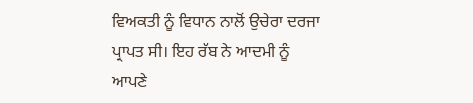ਵਿਅਕਤੀ ਨੂੰ ਵਿਧਾਨ ਨਾਲੋਂ ਉਚੇਰਾ ਦਰਜਾ ਪ੍ਰਾਪਤ ਸੀ। ਇਹ ਰੱਬ ਨੇ ਆਦਮੀ ਨੂੰ ਆਪਣੇ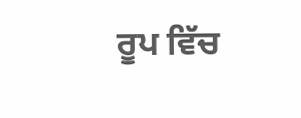ਰੂਪ ਵਿੱਚ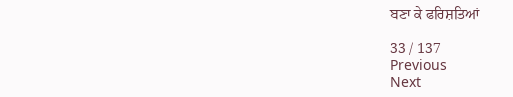ਬਣਾ ਕੇ ਫਰਿਸ਼ਤਿਆਂ

33 / 137
Previous
Next